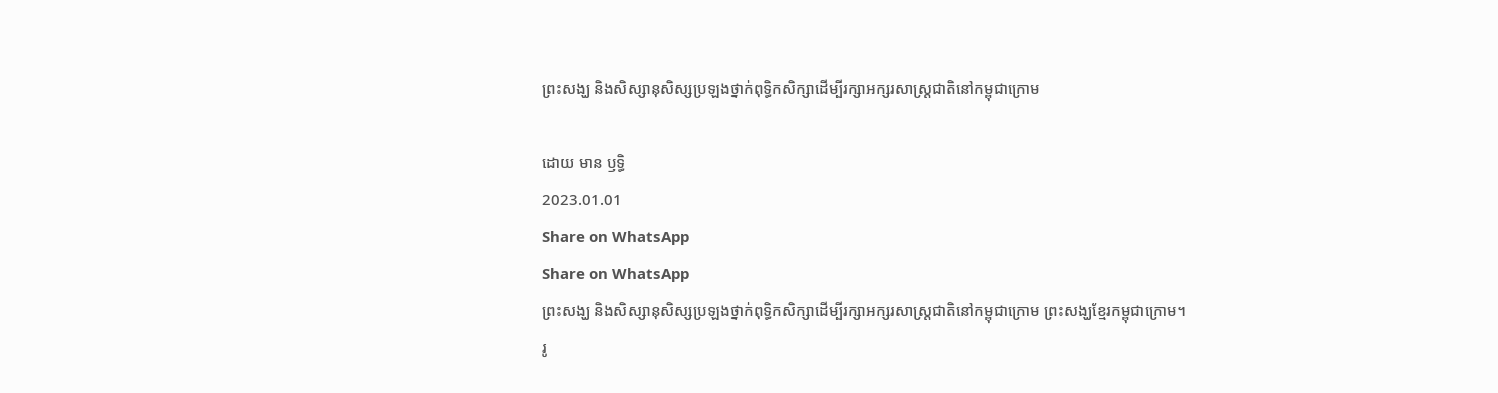ព្រះសង្ឃ និងសិស្សានុសិស្សប្រឡងថ្នាក់ពុទ្ធិកសិក្សាដើម្បីរក្សាអក្សរសាស្ត្រជាតិនៅកម្ពុជាក្រោម

ដោយ មាន ឫទ្ធិ
2023.01.01
Share on WhatsApp
Share on WhatsApp
ព្រះសង្ឃ និងសិស្សានុសិស្សប្រឡងថ្នាក់ពុទ្ធិកសិក្សាដើម្បីរក្សាអក្សរសាស្ត្រជាតិនៅកម្ពុជាក្រោម ព្រះសង្ឃខ្មែរកម្ពុជាក្រោម។
រូ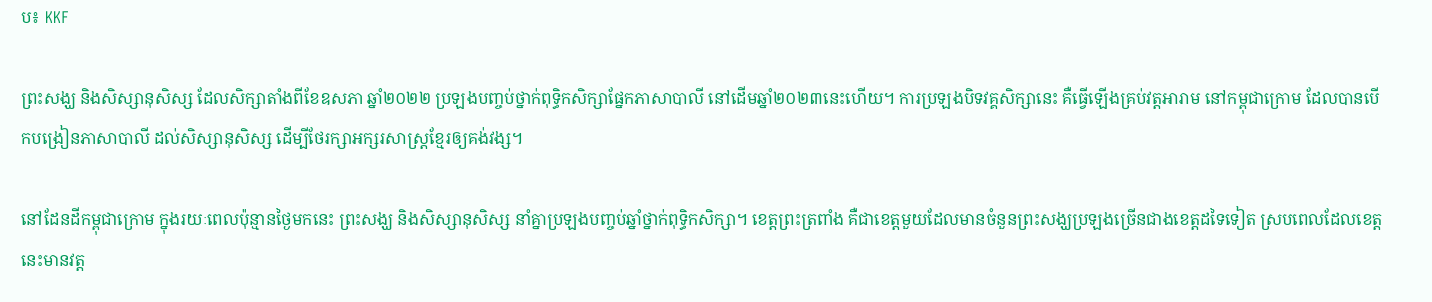ប៖ KKF

ព្រះសង្ឃ និងសិស្សានុសិស្ស ដែលសិក្សាតាំងពីខែឧសភា ឆ្នាំ២០២២ ប្រឡងបញ្ចប់ថ្នាក់ពុទ្ធិកសិក្សាផ្នែកភាសាបាលី នៅដើមឆ្នាំ២០២៣នេះហើយ។ ការប្រឡងបិទវគ្គសិក្សានេះ គឺធ្វើឡើងគ្រប់វត្តអារាម នៅកម្ពុជាក្រោម ដែលបានបើកបង្រៀនភាសាបាលី ដល់សិស្សានុសិស្ស ដើម្បីថែរក្សាអក្សរសាស្ត្រខ្មែរឲ្យគង់វង្ស។

នៅដែនដីកម្ពុជាក្រោម ក្នុងរយៈពេលប៉ុន្មានថ្ងៃមកនេះ ព្រះសង្ឃ និងសិស្សានុសិស្ស នាំគ្នាប្រឡងបញ្ចប់ឆ្នាំថ្នាក់ពុទ្ធិកសិក្សា។ ខេត្តព្រះត្រពាំង គឺជាខេត្តមួយដែលមានចំនួនព្រះសង្ឃប្រឡងច្រើនជាងខេត្តដទៃទៀត ស្របពេលដែលខេត្តនេះមានវត្ត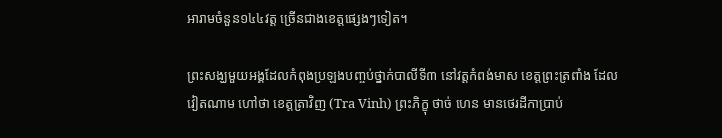អារាមចំនួន១៤៤វត្ត ច្រើនជាងខេត្តផ្សេងៗទៀត។

ព្រះសង្ឃមួយអង្គដែលកំពុងប្រឡងបញ្ចប់ថ្នាក់បាលីទី៣ នៅវត្តកំពង់មាស ខេត្តព្រះត្រពាំង ដែលវៀតណាម ហៅថា ខេត្តត្រាវិញ (Tra Vinh) ព្រះភិក្ខុ ថាច់ ហេន មានថេរដីកាប្រាប់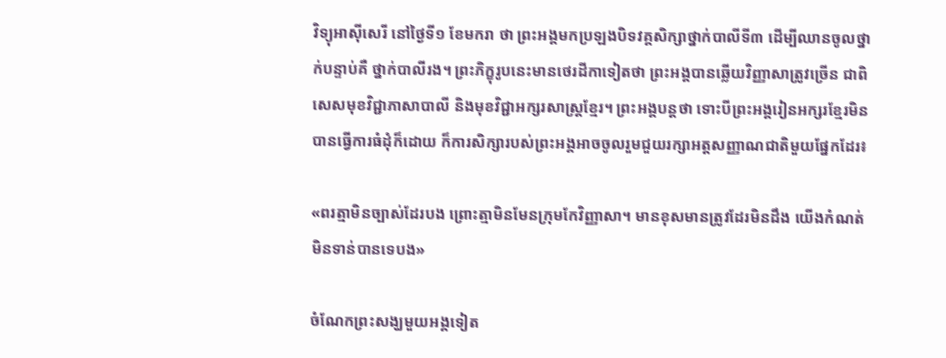វិទ្យុអាស៊ីសេរី នៅថ្ងៃទី១ ខែមករា ថា ព្រះអង្គមកប្រឡងបិទវគ្គសិក្សាថ្នាក់បាលីទី៣ ដើម្បីឈានចូលថ្នាក់បន្ទាប់គឺ ថ្នាក់បាលីរង។ ព្រះភិក្ខុរូបនេះមានថេរដីកាទៀតថា ព្រះអង្គបានឆ្លើយវិញ្ញាសាត្រូវច្រើន ជាពិសេសមុខវិជ្ជាភាសាបាលី និងមុខវិជ្ជាអក្សរសាស្ត្រខ្មែរ។ ព្រះអង្គបន្តថា ទោះបីព្រះអង្គរៀនអក្សរខ្មែរមិនបានធ្វើការធំដុំក៏ដោយ ក៏ការសិក្សារបស់ព្រះអង្គអាចចូលរួមជួយរក្សាអត្តសញ្ញាណជាតិមួយផ្នែកដែរ៖

«ពរត្មាមិនច្បាស់ដែរបង ព្រោះត្មាមិនមែនក្រុមកែវិញ្ញាសា។ មានខុសមានត្រូវដែរមិនដឹង យើងកំណត់មិនទាន់បានទេបង»

ចំណែកព្រះសង្ឃមួយអង្គទៀត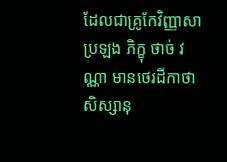ដែលជាគ្រូកែវិញ្ញាសាប្រឡង ភិក្ខុ ថាច់ វណ្ណា មានថេរដីកាថា សិស្សានុ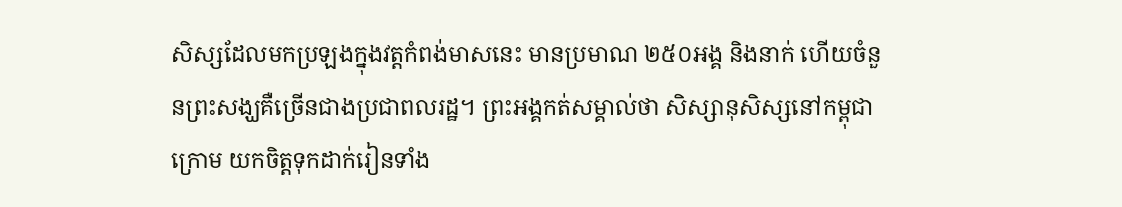សិស្សដែលមកប្រឡងក្នុងវត្តកំពង់មាសនេះ មានប្រមាណ ២៥០អង្គ និងនាក់ ហើយចំនួនព្រះសង្ឃគឺច្រើនជាងប្រជាពលរដ្ឋ។ ព្រះអង្គកត់សម្គាល់ថា សិស្សានុសិស្សនៅកម្ពុជាក្រោម យកចិត្តទុកដាក់រៀនទាំង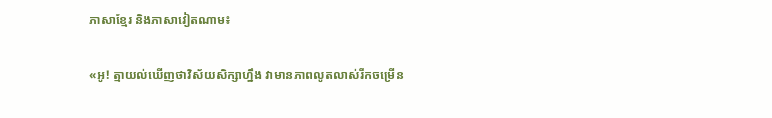ភាសាខ្មែរ និងភាសាវៀតណាម៖

«អូ! ត្មាយល់ឃើញថាវិស័យសិក្សាហ្នឹង វាមានភាពលូតលាស់រីកចម្រើន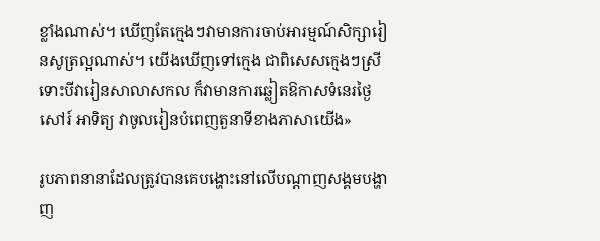ខ្លាំងណាស់។ ឃើញតែក្មេងៗវាមានការចាប់អារម្មណ៍សិក្សារៀនសូត្រល្អណាស់។ យើងឃើញទៅក្មេង ជាពិសេសក្មេងៗស្រីទោះបីវារៀនសាលាសកល ក៏វាមានការឆ្លៀតឱកាសទំនេរថ្ងៃសៅរ៍ អាទិត្យ វាចូលរៀនបំពេញតួនាទីខាងភាសាយើង»

រូបភាពនានាដែលត្រូវបានគេបង្ហោះនៅលើបណ្ដាញសង្គមបង្ហាញ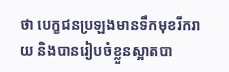ថា បេក្ខជនប្រឡងមានទឹកមុខរីករាយ និងបានរៀបចំខ្លួនស្អាតបា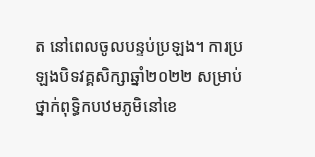ត នៅពេលចូលបន្ទប់ប្រឡង។ ការប្រឡងបិទវគ្គសិក្សាឆ្នាំ២០២២ សម្រាប់ថ្នាក់ពុទ្ធិកបឋមភូមិនៅខេ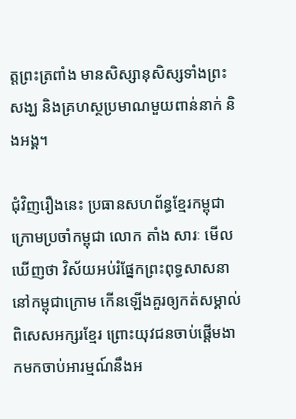ត្តព្រះត្រពាំង មានសិស្សានុសិស្សទាំងព្រះសង្ឃ និងគ្រហស្ថប្រមាណមួយពាន់នាក់ និងអង្គ។

ជុំវិញរឿងនេះ ប្រធានសហព័ន្ធខ្មែរកម្ពុជាក្រោមប្រចាំកម្ពុជា លោក តាំង សារៈ មើលឃើញថា វិស័យអប់រំផ្នែកព្រះពុទ្ធសាសនានៅកម្ពុជាក្រោម កើនឡើងគួរឲ្យកត់សម្គាល់ ពិសេសអក្សរខ្មែរ ព្រោះយុវជនចាប់ផ្ដើមងាកមកចាប់អារម្មណ៍នឹងអ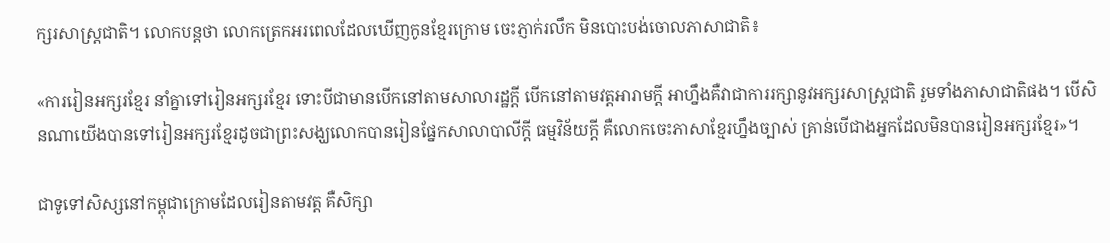ក្សរសាស្ត្រជាតិ។ លោកបន្តថា លោកត្រេកអរពេលដែលឃើញកូនខ្មែរក្រោម ចេះភ្ញាក់រលឹក មិនបោះបង់ចោលភាសាជាតិ៖

«ការរៀនអក្សរខ្មែរ នាំគ្នាទៅរៀនអក្សរខ្មែរ ទោះបីជាមានបើកនៅតាមសាលារដ្ឋក្ដី បើកនៅតាមវត្តអារាមក្ដី អាហ្នឹងគឺវាជាការរក្សានូវអក្សរសាស្ត្រជាតិ រួមទាំងភាសាជាតិផង។ បើសិនណាយើងបានទៅរៀនអក្សរខ្មែរដូចជាព្រះសង្ឃលោកបានរៀនផ្នែកសាលាបាលីក្ដី ធម្មវិន័យក្ដី គឺលោកចេះភាសាខ្មែរហ្នឹងច្បាស់ គ្រាន់បើជាងអ្នកដែលមិនបានរៀនអក្សរខ្មែរ»។

ជាទូទៅសិស្សនៅកម្ពុជាក្រោមដែលរៀនតាមវត្ត គឺសិក្សា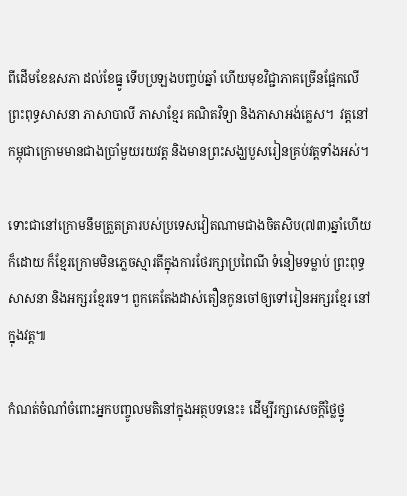ពីដើមខែឧសភា ដល់ខែធ្នូ ទើបប្រឡងបញ្ចប់ឆ្នាំ ហើយមុខវិជ្ជាភាគច្រើនផ្អែកលើព្រះពុទ្ធសាសនា ភាសាបាលី ភាសាខ្មែរ គណិតវិទ្យា និងភាសាអង់គ្លេស។  វត្តនៅកម្ពុជាក្រោមមានជាងប្រាំមួយរយវត្ត និងមានព្រះសង្ឃបួសរៀនគ្រប់វត្តទាំងអស់។

ទោះជានៅក្រោមនឹមត្រួតត្រារបស់ប្រទេសវៀតណាមជាងចិតសិប(៧៣)ឆ្នាំហើយក៏ដោយ ក៏ខ្មែរក្រោមមិនភ្លេចស្មារតីក្នុងការថែរក្សាប្រពៃណី ទំនៀមទម្លាប់ ព្រះពុទ្ធសាសនា និងអក្សរខ្មែរទេ។ ពួកគេតែងដាស់តឿនកូនចៅឲ្យទៅរៀនអក្សរខ្មែរ នៅក្នុងវត្ត៕

កំណត់ចំណាំចំពោះអ្នកបញ្ចូលមតិនៅក្នុងអត្ថបទនេះ៖ ដើម្បីរក្សាសេចក្ដីថ្លៃថ្នូ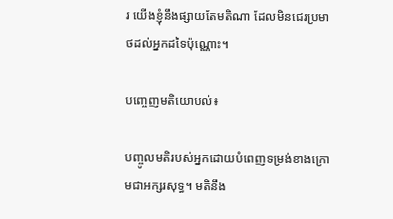រ យើងខ្ញុំនឹងផ្សាយតែមតិណា ដែលមិនជេរប្រមាថដល់អ្នកដទៃប៉ុណ្ណោះ។

បញ្ចេញមតិយោបល់៖

បញ្ចូលមតិរបស់អ្នកដោយបំពេញទម្រង់ខាងក្រោមជាអក្សរសុទ្ធ។ មតិនឹង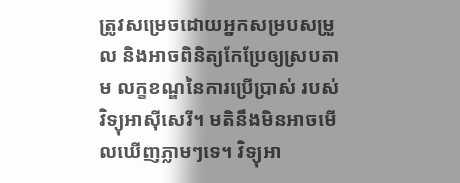ត្រូវសម្រេចដោយអ្នកសម្របសម្រួល និងអាចពិនិត្យកែប្រែឲ្យស្របតាម លក្ខខណ្ឌនៃការប្រើប្រាស់ របស់វិទ្យុអាស៊ីសេរី។ មតិនឹងមិនអាចមើលឃើញភ្លាមៗទេ។ វិទ្យុអា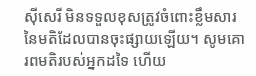ស៊ីសេរី មិនទទួលខុសត្រូវចំពោះខ្លឹមសារនៃមតិដែលបានចុះផ្សាយឡើយ។ សូមគោរពមតិរបស់អ្នកដទៃ ហើយ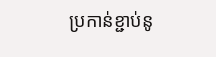ប្រកាន់ខ្ជាប់នូ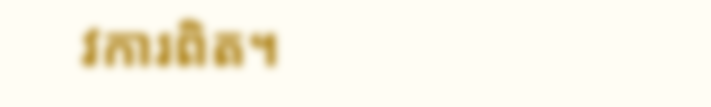វការពិត។